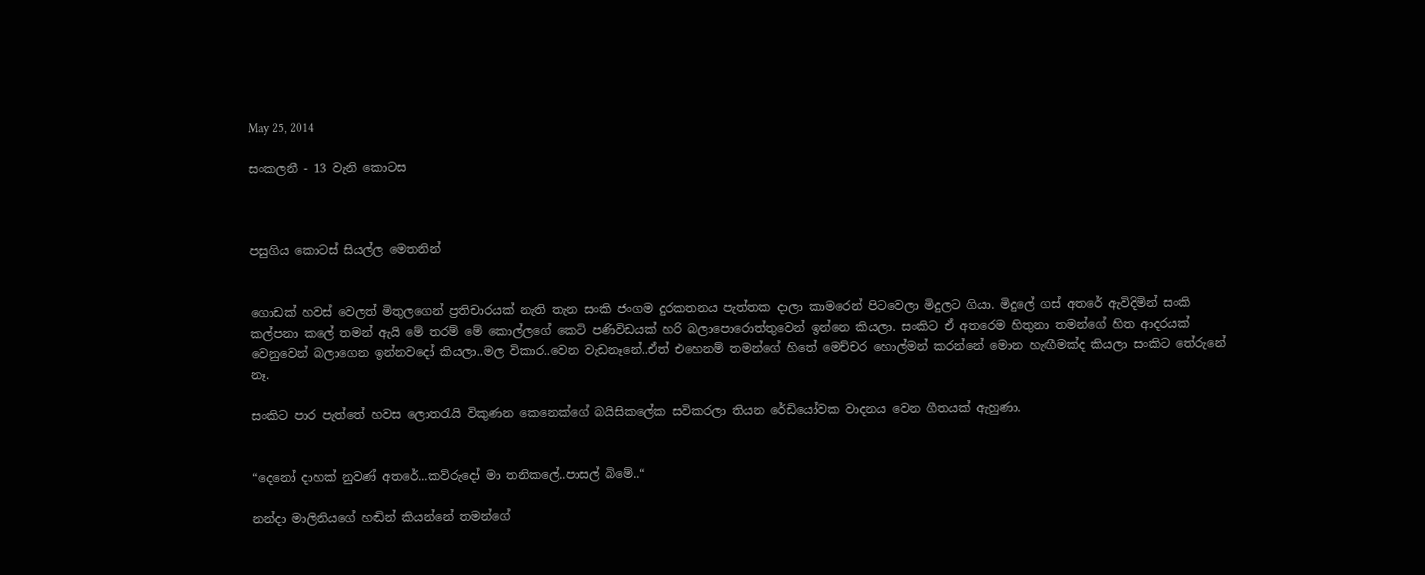May 25, 2014

සංකලනී - 13 වැනි කොටස



පසුගිය කොටස් සියල්ල මෙතනින්


ගොඩක් හවස් වෙලත් මිතුලගෙන් ප්‍රතිචාරයක් නැති තැන සංකි ජංගම දුරකතනය පැත්තක දාලා කාමරෙන් පිටවෙලා මිදුලට ගියා. මිදුලේ ගස් අතරේ ඇවිදිමින් සංකි කල්පනා කලේ තමන් ඇයි මේ තරම් මේ කොල්ලගේ කෙටි පණිවිඩයක් හරි බලාපොරොත්තුවෙන් ඉන්නෙ කියලා. සංකිට ඒ අතරෙම හිතුනා තමන්ගේ හිත ආදරයක් වෙනුවෙන් බලාගෙන ඉන්නවදෝ කියලා..මල විකාර..වෙන වැඩනෑනේ..ඒත් එහෙනම් තමන්ගේ හිතේ මෙච්චර හොල්මන් කරන්නේ මොන හැඟීමක්ද කියලා සංකිට තේරුනේ නෑ.

සංකිට පාර පැත්තේ හවස ලොතරැයි විකුණන කෙනෙක්ගේ බයිසිකලේක සවිකරලා තියන රේඩියෝවක වාදනය වෙන ගීතයක් ඇහුණා.


“දෙනෝ දාහක් නුවණ් අතරේ...කව්රුදෝ මා තනිකලේ..පාසල් බිමේ..“

නන්දා මාලිනියගේ හඬින් කියන්නේ තමන්ගේ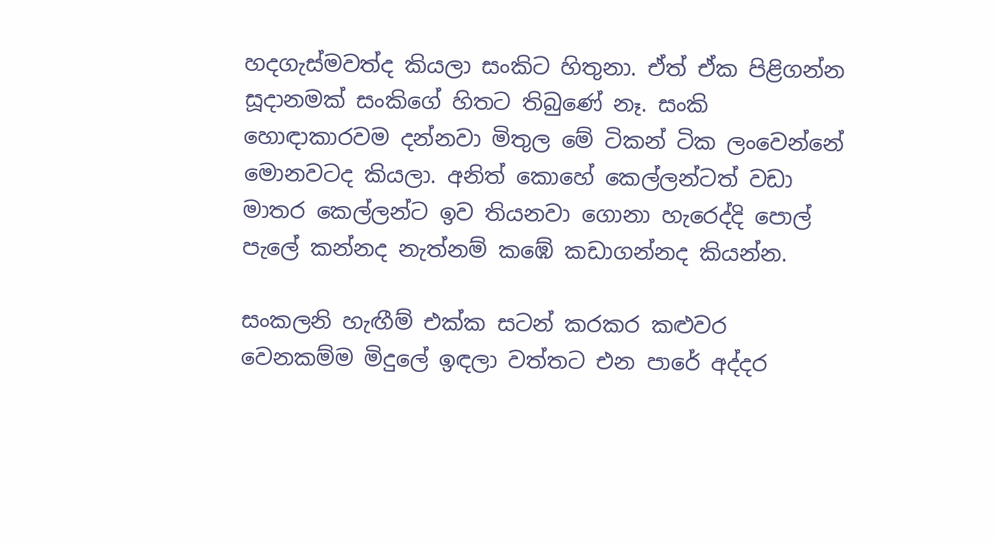හදගැස්මවත්ද කියලා සංකිට හිතුනා. ඒත් ඒක පිළිගන්න සූදානමක් සංකිගේ හිතට තිබුණේ නෑ. සංකි හොඳාකාරවම දන්නවා මිතුල මේ ටිකන් ටික ලංවෙන්නේ මොනවටද කියලා. අනිත් කොහේ කෙල්ලන්ටත් වඩා මාතර කෙල්ලන්ට ඉව තියනවා ගොනා හැරෙද්දි පොල් පැලේ කන්නද නැත්නම් කඹේ කඩාගන්නද කියන්න.

සංකලනි හැඟීම් එක්ක සටන් කරකර කළුවර වෙනකම්ම මිදුලේ ඉඳලා වත්තට එන පාරේ අද්දර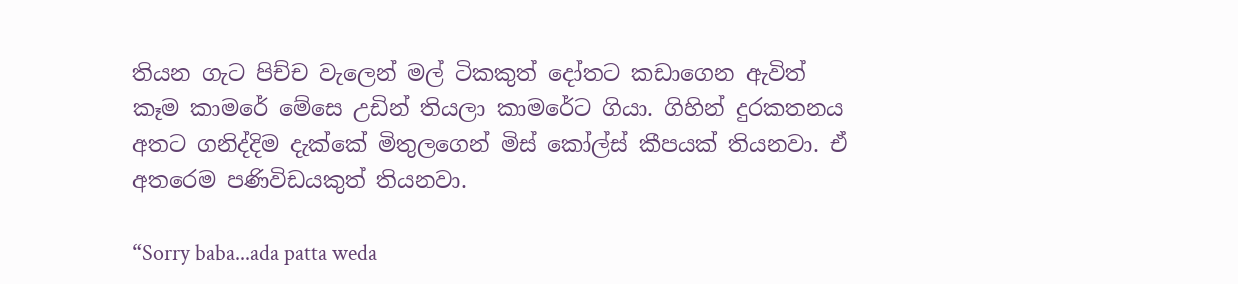තියන ගැට පිච්ච වැලෙන් මල් ටිකකුත් දෝතට කඩාගෙන ඇවිත් කෑම කාමරේ මේසෙ උඩින් තියලා කාමරේට ගියා. ගිහින් දුරකතනය අතට ගනිද්දිම දැක්කේ මිතුලගෙන් මිස් කෝල්ස් කීපයක් තියනවා. ඒ අතරෙම පණිවිඩයකුත් තියනවා.

“Sorry baba...ada patta weda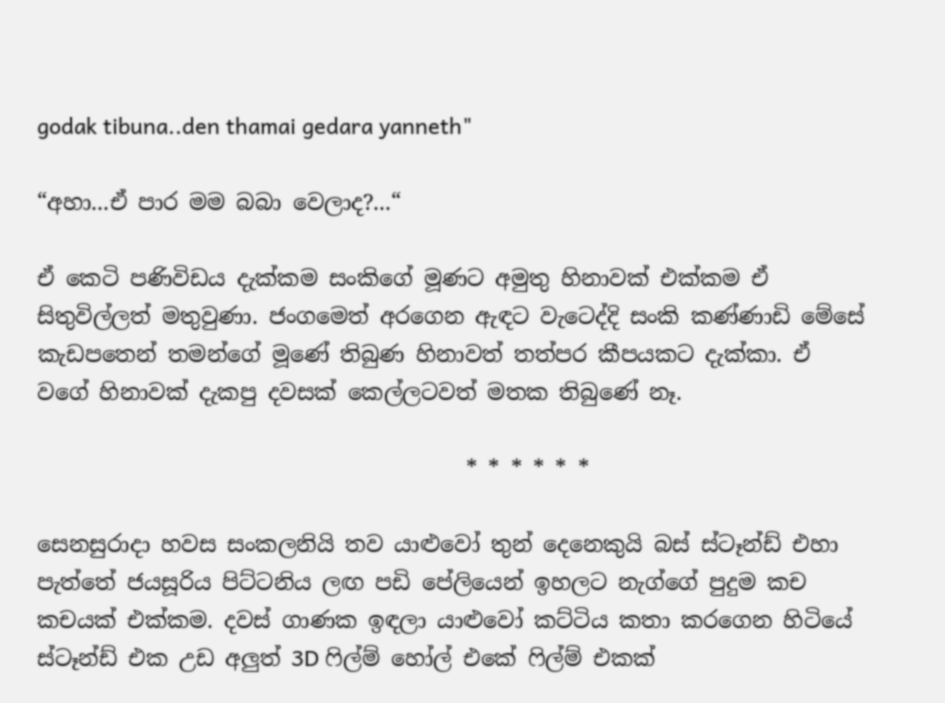godak tibuna..den thamai gedara yanneth"

“අහා...ඒ පාර මම බබා වෙලාද?...“

ඒ කෙටි පණිවිඩය දැක්කම සංකිගේ මූණට අමුතු හිනාවක් එක්කම ඒ සිතුවිල්ලත් මතුවුණා. ජංගමෙත් අරගෙන ඇඳට වැටෙද්දි සංකි කණ්ණාඩි මේසේ කැඩපතෙන් තමන්ගේ මූණේ තිබුණ හිනාවත් තත්පර කීපයකට දැක්කා. ඒ වගේ හිනාවක් දැකපු දවසක් කෙල්ලටවත් මතක තිබුණේ නෑ.

                                       * * * * * *

සෙනසුරාදා හවස සංකලනියි තව යාළුවෝ තුන් දෙනෙකුයි බස් ස්ටෑන්ඩ් එහා පැත්තේ ජයසූරිය පිට්ටනිය ලඟ පඩි පේලියෙන් ඉහලට නැග්ගේ පුදුම කච කචයක් එක්කම. දවස් ගාණක ඉඳලා යාළුවෝ කට්ටිය කතා කරගෙන හිටියේ ස්ටෑන්ඩ් එක උඩ අලුත් 3D ෆිල්ම් හෝල් එකේ ෆිල්ම් එකක්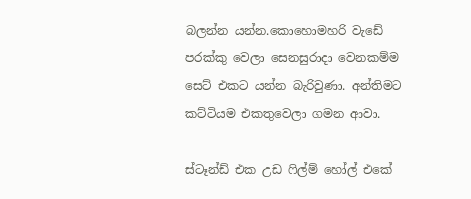බලන්න යන්න.කොහොමහරි වැඩේ පරක්කු වෙලා සෙනසුරාදා වෙනකම්ම සෙට් එකට යන්න බැරිවුණා. අන්තිමට කට්ටියම එකතුවෙලා ගමන ආවා.

ස්ටෑන්ඩ් එක උඩ ෆිල්ම් හෝල් එකේ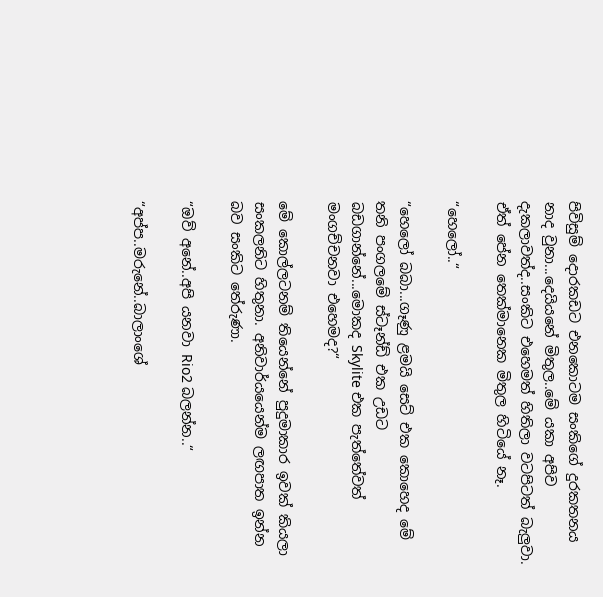පිවිසුම් දොරකඩට එනකොටම සංකිගේ දුරකතනය නාද වුනා...දෙයියනේ මිතුල..මේ යකා අපිව දැකලාවත්ද..සංකිට එහෙමත් හිතිලා වටපිටත් බැලුවා. ඒත් පේන තෙක්මානෙක මිතුල හිටියේ නෑ.

“හෙලෝ..“

“හෙලෝ බබා...ගෑණු ළමයි සෙට් එක කොහෙද මේ තනි පංගලමේ ස්ටෑන්ඩ් එක උඩට බඩගාන්නේ...මොකද Skylite එක පැත්තේවත් මංගච්චනවා එහෙමද?“

මේ කොල්ලටනම් තියෙන්නේ පුදුමාකාර ඉවක් කියලා සංකලනිට හිතුනා. අනිවාර්යයෙන්ම ලඟපාත ඉන්න බව සංකිට තේරුණා.

“ඔව් අනේ..අපි යනවා Rio2 බලන්න..“

“අප්ප..මරුනේ..බාලාංශේ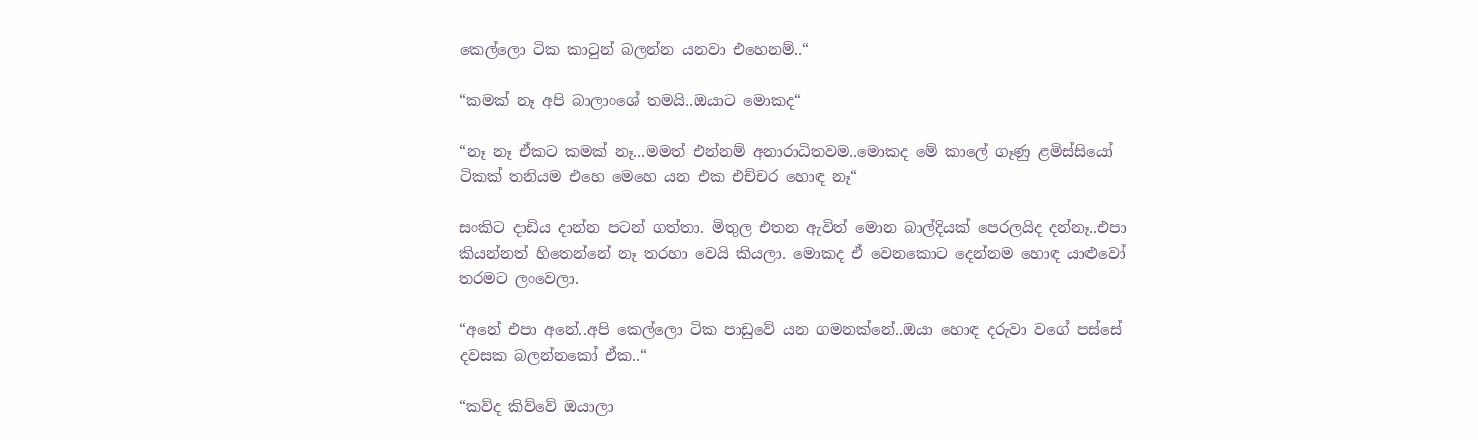කෙල්ලො ටික කාටුන් බලන්න යනවා එහෙනම්..“

“කමක් නෑ අපි බාලාංශේ තමයි..ඔයාට මොකද“

“නෑ නෑ ඒකට කමක් නෑ...මමත් එන්නම් අනාරාධිතවම..මොකද මේ කාලේ ගෑණු ළමිස්සියෝ ටිකක් තනියම එහෙ මෙහෙ යන එක එච්චර හොඳ නෑ“

සංකිට දාඩිය දාන්න පටන් ගත්තා. මිතුල එතන ඇවිත් මොන බාල්දියක් පෙරලයිද දන්නෑ..එපා කියන්නත් හිතෙන්නේ නෑ තරහා වෙයි කියලා. මොකද ඒ වෙනකොට දෙන්නම හොඳ යාළුවෝ තරමට ලංවෙලා.

“අනේ එපා අනේ..අපි කෙල්ලො ටික පාඩුවේ යන ගමනක්නේ..ඔයා හොඳ දරුවා වගේ පස්සේ දවසක බලන්නකෝ ඒක..“

“කව්ද කිව්වේ ඔයාලා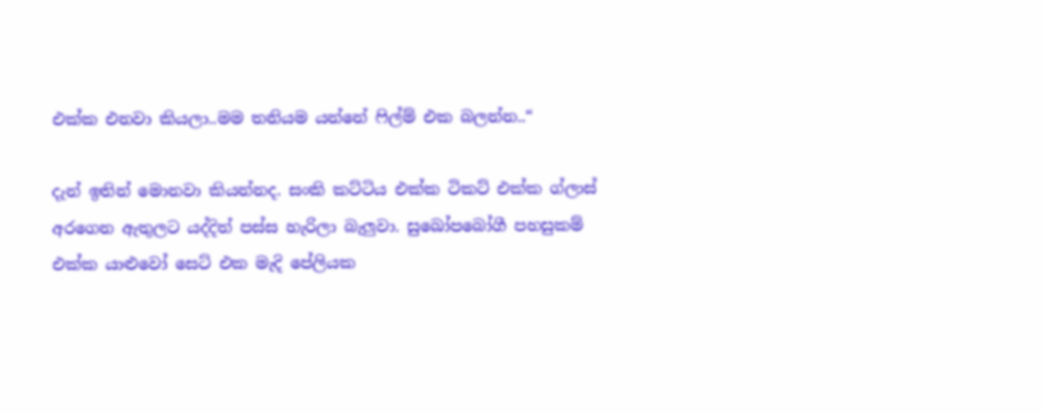එක්ක එනවා කියලා..මම තනියම යන්නේ ෆිල්ම් එක බලන්න..“

දැන් ඉතින් මොනවා කියන්නද. සංකි කට්ටිය එක්ක ටිකට් එක්ක ග්ලාස් අරගෙන ඇතුලට යද්දිත් පස්ස හැරිලා බැලුවා. සුඛෝපබෝගී පහසුකම් එක්ක යාළුවෝ සෙට් එක මැදි පේලියක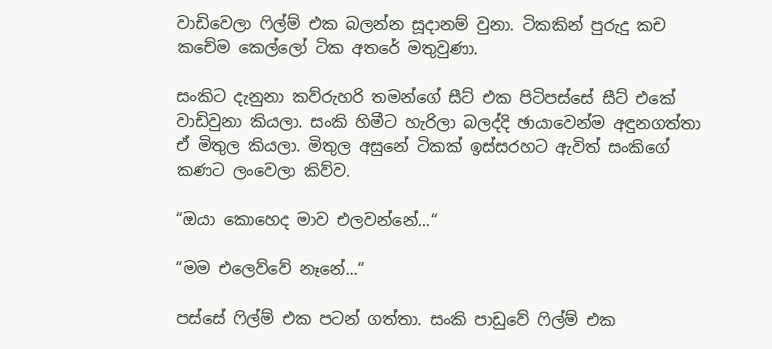වාඩිවෙලා ෆිල්ම් එක බලන්න සූදානම් වුනා. ටිකකින් පුරුදු කච කචේම කෙල්ලෝ ටික අතරේ මතුවුණා.

සංකිට දැනුනා කව්රුහරි තමන්ගේ සීට් එක පිටිපස්සේ සීට් එකේ වාඩිවුනා කියලා. සංකි හිමීට හැරිලා බලද්දි ඡායාවෙන්ම අඳුනගත්තා ඒ මිතුල කියලා. මිතුල අසුනේ ටිකක් ඉස්සරහට ඇවිත් සංකිගේ කණට ලංවෙලා කිව්ව.

“ඔයා කොහෙද මාව එලවන්නේ...“

“මම එලෙව්වේ නෑනේ...“

පස්සේ ෆිල්ම් එක පටන් ගත්තා. සංකි පාඩුවේ ෆිල්ම් එක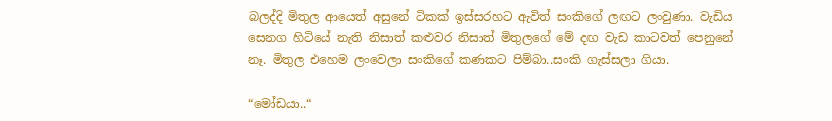බලද්දි මිතුල ආයෙත් අසුනේ ටිකක් ඉස්සරහට ඇවිත් සංකිගේ ලඟට ලංවුණා. වැඩිය සෙනග හිටියේ නැති නිසාත් කළුවර නිසාත් මිතුලගේ මේ දඟ වැඩ කාටවත් පෙනුනේ නෑ. මිතුල එහෙම ලංවෙලා සංකිගේ කණකට පිම්බා..සංකි ගැස්සලා ගියා.

“මෝඩයා..“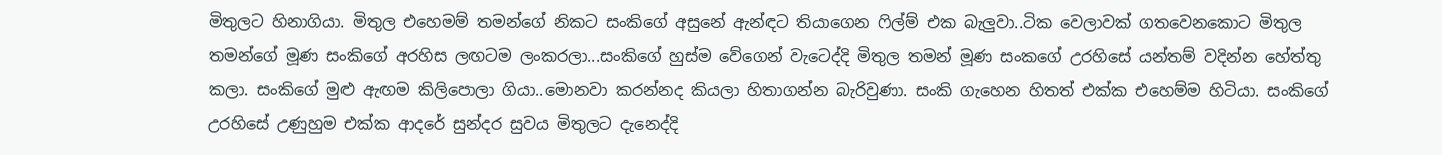මිතුලට හිනාගියා. මිතුල එහෙමම් තමන්ගේ නිකට සංකිගේ අසුනේ ඇන්ඳට තියාගෙන ෆිල්ම් එක බැලුවා..ටික වෙලාවක් ගතවෙනකොට මිතුල තමන්ගේ මූණ සංකිගේ අරහිස ලඟටම ලංකරලා...සංකිගේ හුස්ම වේගෙන් වැටෙද්දි මිතුල තමන් මූණ සංකගේ උරහිසේ යන්තම් වදින්න හේත්තු කලා. සංකිගේ මුළු ඇඟම කිලිපොලා ගියා..මොනවා කරන්නද කියලා හිතාගන්න බැරිවුණා. සංකි ගැහෙන හිතත් එක්ක එහෙම්ම හිටියා. සංකිගේ උරහිසේ උණුහුම එක්ක ආදරේ සුන්දර සුවය මිතුලට දැනෙද්දි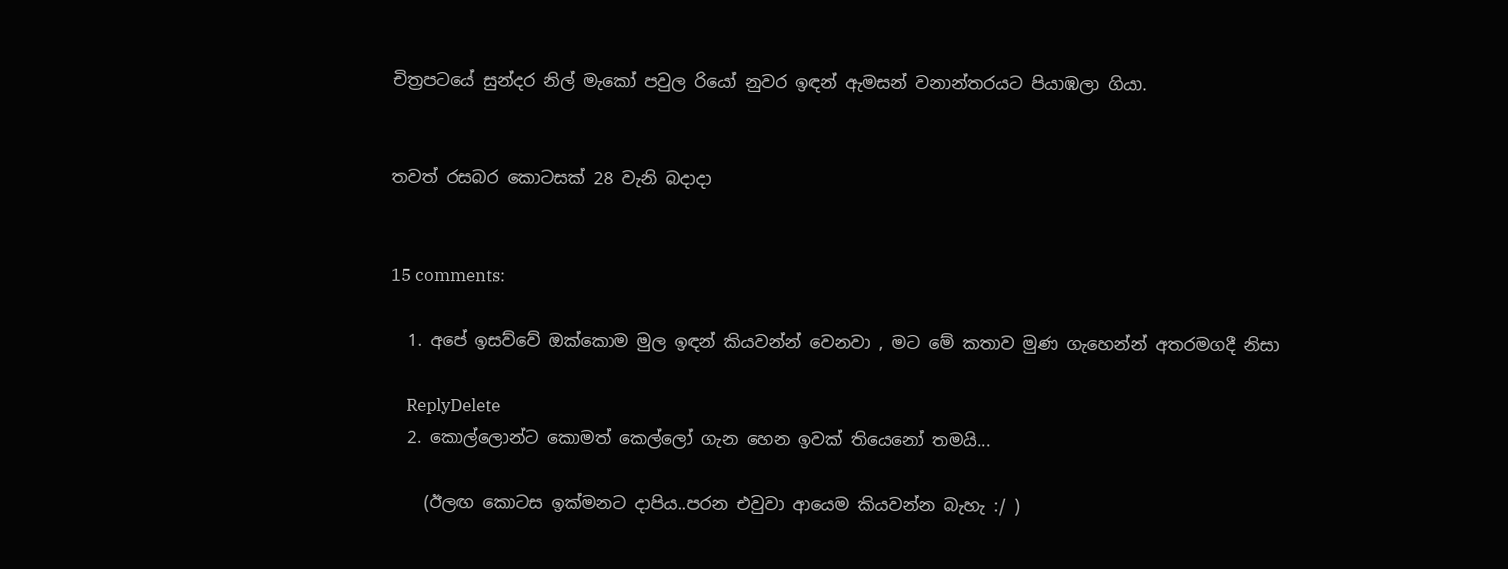චිත්‍රපටයේ සුන්දර නිල් මැකෝ පවුල රියෝ නුවර ඉඳන් ඇමසන් වනාන්තරයට පියාඹලා ගියා.


තවත් රසබර කොටසක් 28 වැනි බදාදා


15 comments:

  1. අපේ ඉසව්වේ ඔක්කොම මුල ඉඳන් කියවන්න් වෙනවා , මට මේ කතාව මුණ ගැහෙන්න් අතරමගදී නිසා

    ReplyDelete
  2. කොල්ලොන්ට කොමත් කෙල්ලෝ ගැන හෙන ඉවක් තියෙනෝ තමයි...

    (ඊලඟ කොටස ඉක්මනට දාපිය..පරන එවුවා ආයෙම කියවන්න බැහැ :/ )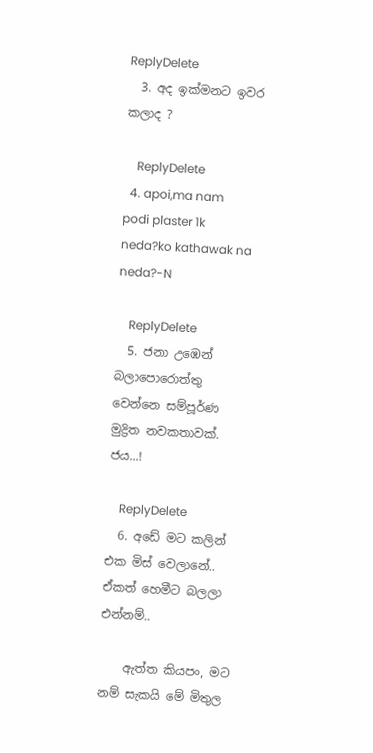ReplyDelete
  3. අද ඉක්මනට ඉවර කලාද ?

    ReplyDelete
  4. apoi,ma nam podi plaster 1k neda?ko kathawak na neda?-N

    ReplyDelete
  5. ජනා උඹෙන් බලාපොරොත්තු වෙන්නෙ සම්පූර්ණ මුද්‍රිත නවකතාවක්. ජය...!

    ReplyDelete
  6. අඩේ මට කලින් එක මිස් වෙලානේ.. ඒකත් හෙමීට බලලා එන්නම්..

    ඇත්ත කියපං, මට නම් සැකයි මේ මිතුල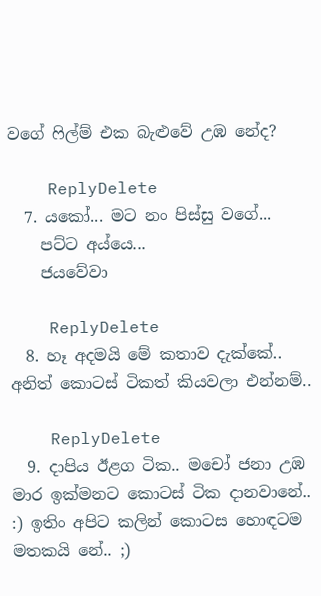වගේ ෆිල්ම් එක බැළුවේ උඹ නේද?

    ReplyDelete
  7. යකෝ... මට නං පිස්සු වගේ...
    පට්ට අය්යෙ...
    ජයවේවා

    ReplyDelete
  8. හෑ අදමයි මේ කතාව දැක්කේ.. අනිත් කොටස් ටිකත් කියවලා එන්නම්..

    ReplyDelete
  9. දාපිය ඊළග ටික.. මචෝ ජනා උඹ මාර ඉක්මනට කොටස් ටික දානවානේ.. :) ඉතිං අපිට කලින් කොටස හොඳටම මතකයි නේ.. ;)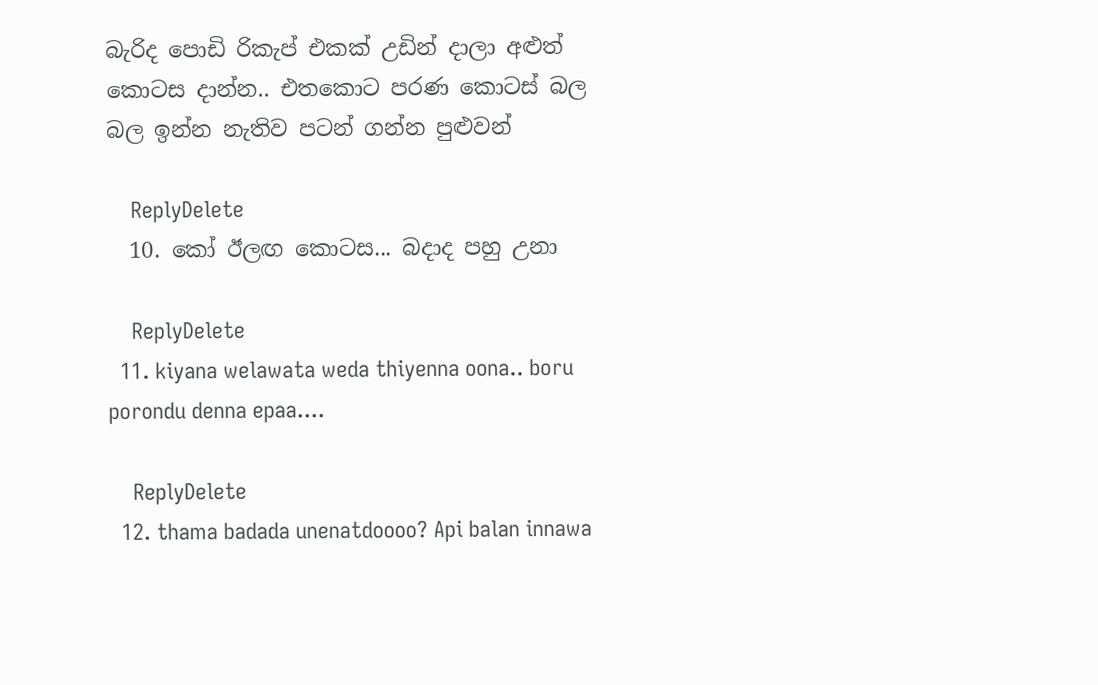බැරිද පොඩි රිකැප් එකක් උඩින් දාලා අළුත් කොටස දාන්න.. එතකොට පරණ කොටස් බල බල ඉන්න නැතිව පටන් ගන්න පුළුවන්

    ReplyDelete
  10. කෝ ඊලඟ කොටස... බදාද පහු උනා

    ReplyDelete
  11. kiyana welawata weda thiyenna oona.. boru porondu denna epaa....

    ReplyDelete
  12. thama badada unenatdoooo? Api balan innawa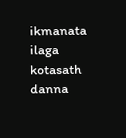ikmanata ilaga kotasath danna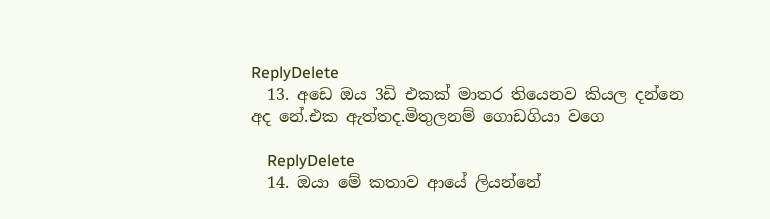ReplyDelete
  13. අඩෙ ඔය 3ඩි එකක් මාතර තියෙනව කියල දන්නෙ අද නේ.එක ඇත්තද.මිතුලනම් ගොඩගියා වගෙ

    ReplyDelete
  14. ඔයා මේ කතාව ආයේ ලියන්නේ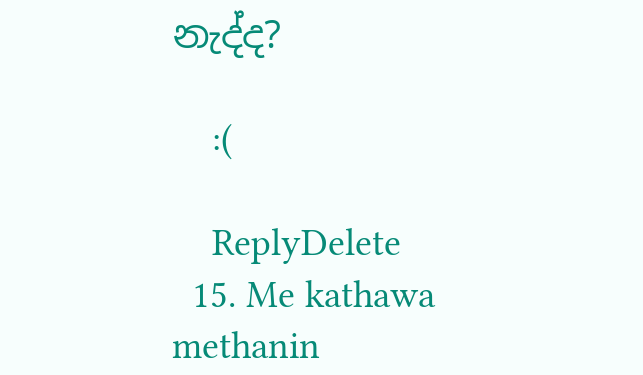නැද්ද?

    :(

    ReplyDelete
  15. Me kathawa methanin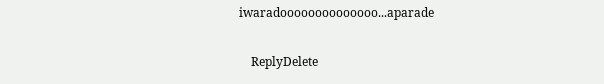iwaradoooooooooooooo...aparade

    ReplyDelete